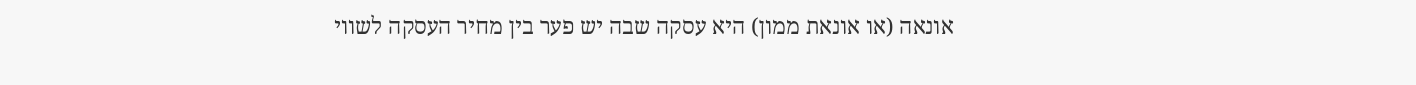אונאה (או אונאת ממון) היא עסקה שבה יש פער בין מחיר העסקה לשווי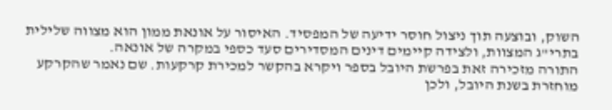השוק, ובוצעה תוך ניצול חוסר ידיעה של המפסיד. האיסור על אונאת ממון הוא מצווה שלילית בתרי"ג המצוות, ולצידה קיימים דינים המסדירים סעד כספי במקרה של אונאה.
התורה מזכירה זאת בפרשת היובל בספר ויקרא בהקשר למכירת קרקעות. שם נאמר שהקרקע מוחזרת בשנת היובל, ולכן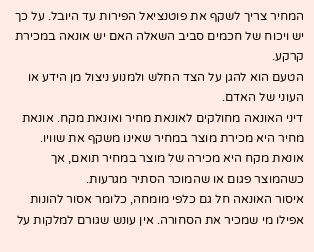המחיר צריך לשקף את פוטנציאל הפירות עד היובל. על כך יש ויכוח של חכמים סביב השאלה האם יש אונאה במכירת קרקע.
הטעם הוא להגן על הצד החלש ולמנוע ניצול מן הידע או העוני של האדם.
דיני האונאה מחולקים לאונאת מחיר ואונאת מקח. אונאת מחיר היא מכירת מוצר במחיר שאינו משקף את שוויו. אונאת מקח היא מכירה של מוצר במחיר תואם, אך כשהמוצר פגום או שהמוכר הסתיר מגרעות.
איסור האונאה חל גם כלפי מומחה, כלומר אסור להונות אפילו מי שמכיר את הסחורה. אין עונש שגורם למלקות על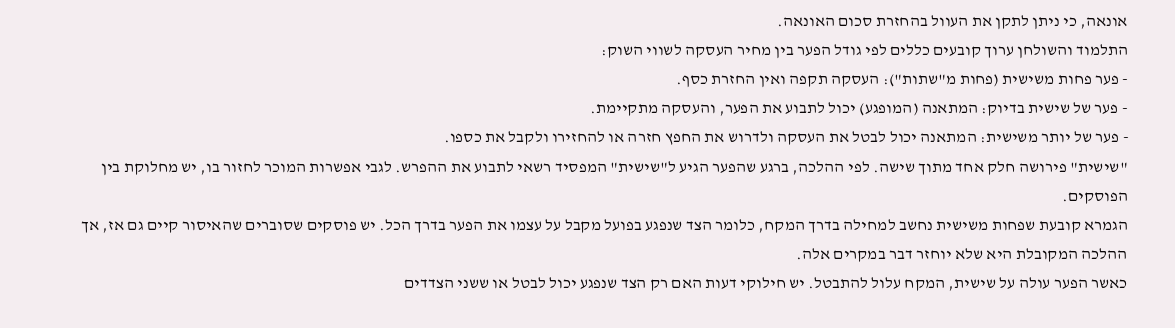אונאה, כי ניתן לתקן את העוול בהחזרת סכום האונאה.
התלמוד והשולחן ערוך קובעים כללים לפי גודל הפער בין מחיר העסקה לשווי השוק:
- פער פחות משישית (פחות מ"שתות"): העסקה תקפה ואין החזרת כסף.
- פער של שישית בדיוק: המתאנה (המופגע) יכול לתבוע את הפער, והעסקה מתקיימת.
- פער של יותר משישית: המתאנה יכול לבטל את העסקה ולדרוש את החפץ חזרה או להחזירו ולקבל את כספו.
"שישית" פירושה חלק אחד מתוך שישה. לפי ההלכה, ברגע שהפער הגיע ל"שישית" המפסיד רשאי לתבוע את ההפרש. לגבי אפשרות המוכר לחזור בו, יש מחלוקת בין הפוסקים.
הגמרא קובעת שפחות משישית נחשב למחילה בדרך המקח, כלומר הצד שנפגע בפועל מקבל על עצמו את הפער בדרך הכל. יש פוסקים שסוברים שהאיסור קיים גם אז, אך ההלכה המקובלת היא שלא יוחזר דבר במקרים אלה.
כאשר הפער עולה על שישית, המקח עלול להתבטל. יש חילוקי דעות האם רק הצד שנפגע יכול לבטל או ששני הצדדים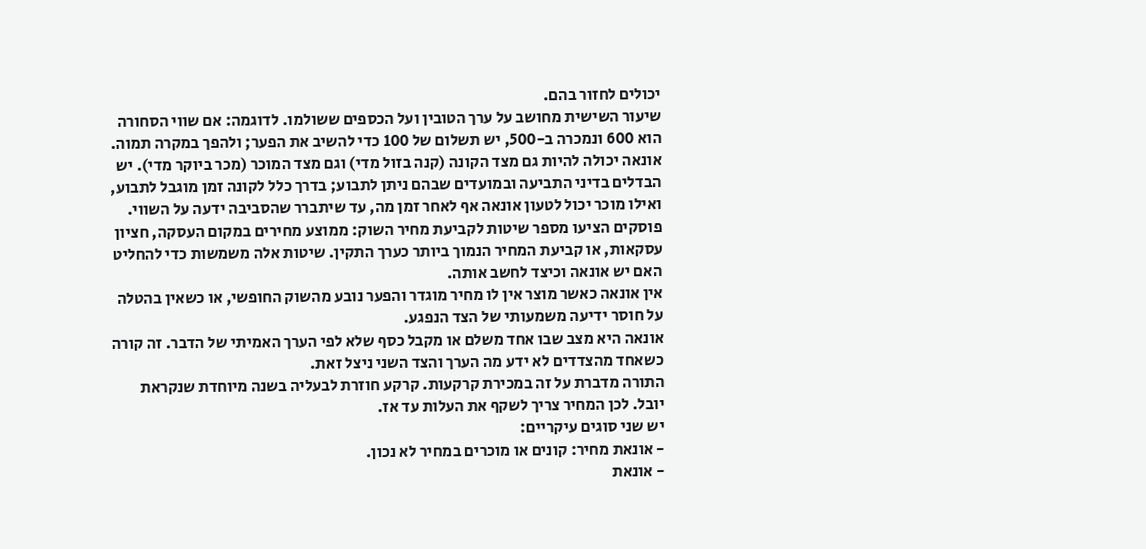יכולים לחזור בהם.
שיעור השישית מחושב על ערך הטובין ועל הכספים ששולמו. לדוגמה: אם שווי הסחורה הוא 600 ונמכרה ב-500, יש תשלום של 100 כדי להשיב את הפער; ולהפך במקרה תמוה.
אונאה יכולה להיות גם מצד הקונה (קנה בזול מדי) וגם מצד המוכר (מכר ביוקר מדי). יש הבדלים בדיני התביעה ובמועדים שבהם ניתן לתבוע; בדרך כלל לקונה זמן מוגבל לתבוע, ואילו מוכר יכול לטעון אונאה אף לאחר זמן מה, עד שיתברר שהסביבה ידעה על השווי.
פוסקים הציעו מספר שיטות לקביעת מחיר השוק: ממוצע מחירים במקום העסקה, חציון עסקאות, או קביעת המחיר הנמוך ביותר כערך התקין. שיטות אלה משמשות כדי להחליט האם יש אונאה וכיצד לחשב אותה.
אין אונאה כאשר מוצר אין לו מחיר מוגדר והפער נובע מהשוק החופשי, או כשאין בהטלה על חוסר ידיעה משמעותי של הצד הנפגע.
אונאה היא מצב שבו אחד משלם או מקבל כסף שלא לפי הערך האמיתי של הדבר. זה קורה כשאחד מהצדדים לא ידע מה הערך והצד השני ניצל זאת.
התורה מדברת על זה במכירת קרקעות. קרקע חוזרת לבעליה בשנה מיוחדת שנקראת יובל. לכן המחיר צריך לשקף את העלות עד אז.
יש שני סוגים עיקריים:
- אונאת מחיר: קונים או מוכרים במחיר לא נכון.
- אונאת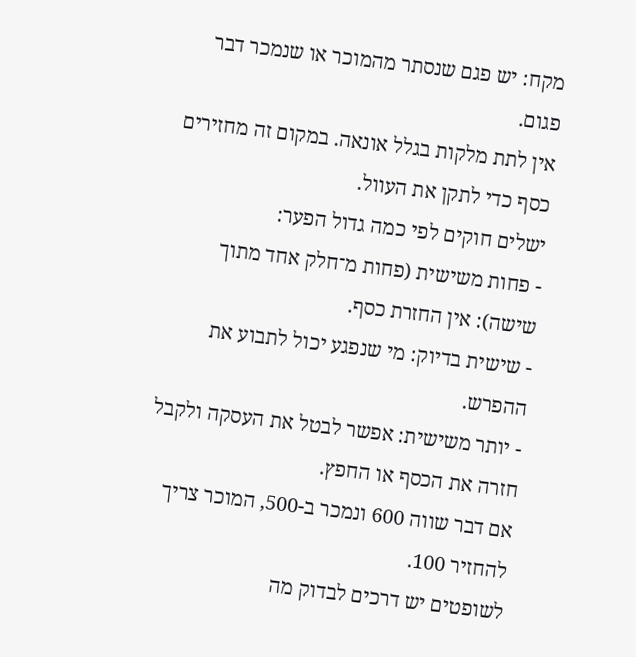מקח: יש פגם שנסתר מהמוכר או שנמכר דבר פגום.
אין לתת מלקות בגלל אונאה. במקום זה מחזירים כסף כדי לתקן את העוול.
ישלים חוקים לפי כמה גדול הפער:
- פחות משישית (פחות מ־חלק אחד מתוך שישה): אין החזרת כסף.
- שישית בדיוק: מי שנפגע יכול לתבוע את ההפרש.
- יותר משישית: אפשר לבטל את העסקה ולקבל חזרה את הכסף או החפץ.
אם דבר שווה 600 ונמכר ב-500, המוכר צריך להחזיר 100.
לשופטים יש דרכים לבדוק מה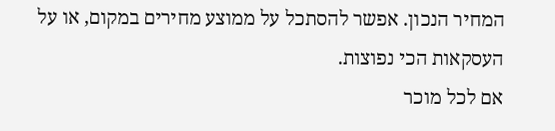המחיר הנכון. אפשר להסתכל על ממוצע מחירים במקום, או על העסקאות הכי נפוצות.
אם לכל מוכר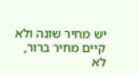יש מחיר שונה ולא קיים מחיר ברור, לא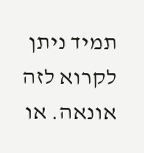תמיד ניתן לקרוא לזה אונאה. או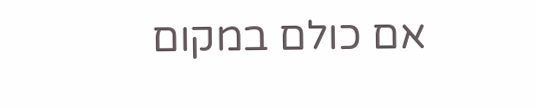אם כולם במקום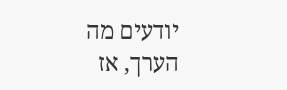יודעים מה הערך, אז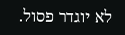לא יוגדר פסול.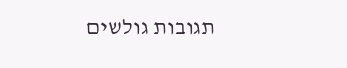תגובות גולשים